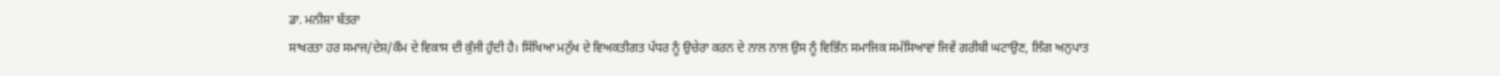ਡਾ. ਮਨੀਸ਼ਾ ਬੱਤਰਾ
ਸਾਖਰਤਾ ਹਰ ਸਮਾਜ/ਦੇਸ਼/ਕੌਮ ਦੇ ਵਿਕਾਸ ਦੀ ਕੁੰਜੀ ਹੁੰਦੀ ਹੈ। ਸਿੱਖਿਆ ਮਨੁੱਖ ਦੇ ਵਿਅਕਤੀਗਤ ਪੱਧਰ ਨੂੰ ਉਚੇਰਾ ਕਰਨ ਦੇ ਨਾਲ ਨਾਲ ਉਸ ਨੂੰ ਵਿਭਿੰਨ ਸਮਾਜਿਕ ਸਮੱਸਿਆਵਾਂ ਜਿਵੇਂ ਗਰੀਬੀ ਘਟਾਉਣ, ਲਿੰਗ ਅਨੁਪਾਤ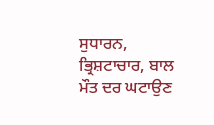ਸੁਧਾਰਨ, ਭ੍ਰਿਸ਼ਟਾਚਾਰ, ਬਾਲ ਮੌਤ ਦਰ ਘਟਾਉਣ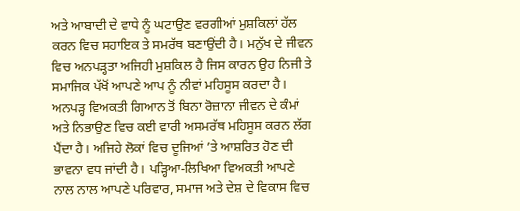ਅਤੇ ਆਬਾਦੀ ਦੇ ਵਾਧੇ ਨੂੰ ਘਟਾਉਣ ਵਰਗੀਆਂ ਮੁਸ਼ਕਿਲਾਂ ਹੱਲ ਕਰਨ ਵਿਚ ਸਹਾਇਕ ਤੇ ਸਮਰੱਥ ਬਣਾਉਂਦੀ ਹੈ। ਮਨੁੱਖ ਦੇ ਜੀਵਨ ਵਿਚ ਅਨਪੜ੍ਹਤਾ ਅਜਿਹੀ ਮੁਸ਼ਕਿਲ ਹੈ ਜਿਸ ਕਾਰਨ ਉਹ ਨਿਜੀ ਤੇ ਸਮਾਜਿਕ ਪੱਖੋਂ ਆਪਣੇ ਆਪ ਨੂੰ ਨੀਵਾਂ ਮਹਿਸੂਸ ਕਰਦਾ ਹੈ। ਅਨਪੜ੍ਹ ਵਿਅਕਤੀ ਗਿਆਨ ਤੋਂ ਬਿਨਾ ਰੋਜ਼ਾਨਾ ਜੀਵਨ ਦੇ ਕੰਮਾਂ ਅਤੇ ਨਿਭਾਉਣ ਵਿਚ ਕਈ ਵਾਰੀ ਅਸਮਰੱਥ ਮਹਿਸੂਸ ਕਰਨ ਲੱਗ ਪੈਂਦਾ ਹੈ। ਅਜਿਹੇ ਲੋਕਾਂ ਵਿਚ ਦੂਜਿਆਂ ’ਤੇ ਆਸ਼ਰਿਤ ਹੋਣ ਦੀ ਭਾਵਨਾ ਵਧ ਜਾਂਦੀ ਹੈ। ਪੜ੍ਹਿਆ-ਲਿਖਿਆ ਵਿਅਕਤੀ ਆਪਣੇ ਨਾਲ ਨਾਲ ਆਪਣੇ ਪਰਿਵਾਰ, ਸਮਾਜ ਅਤੇ ਦੇਸ਼ ਦੇ ਵਿਕਾਸ ਵਿਚ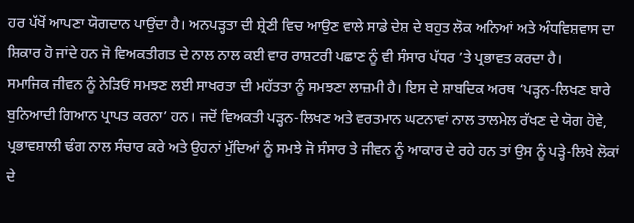ਹਰ ਪੱਖੋਂ ਆਪਣਾ ਯੋਗਦਾਨ ਪਾਉਂਦਾ ਹੈ। ਅਨਪੜ੍ਹਤਾ ਦੀ ਸ਼੍ਰੇਣੀ ਵਿਚ ਆਉਣ ਵਾਲੇ ਸਾਡੇ ਦੇਸ਼ ਦੇ ਬਹੁਤ ਲੋਕ ਅਨਿਆਂ ਅਤੇ ਅੰਧਵਿਸ਼ਵਾਸ ਦਾ ਸ਼ਿਕਾਰ ਹੋ ਜਾਂਦੇ ਹਨ ਜੋ ਵਿਅਕਤੀਗਤ ਦੇ ਨਾਲ ਨਾਲ ਕਈ ਵਾਰ ਰਾਸ਼ਟਰੀ ਪਛਾਣ ਨੂੰ ਵੀ ਸੰਸਾਰ ਪੱਧਰ ’ਤੇ ਪ੍ਰਭਾਵਤ ਕਰਦਾ ਹੈ।
ਸਮਾਜਿਕ ਜੀਵਨ ਨੂੰ ਨੇੜਿਓਂ ਸਮਝਣ ਲਈ ਸਾਖਰਤਾ ਦੀ ਮਹੱਤਤਾ ਨੂੰ ਸਮਝਣਾ ਲਾਜ਼ਮੀ ਹੈ। ਇਸ ਦੇ ਸ਼ਾਬਦਿਕ ਅਰਥ ‘ਪੜ੍ਹਨ-ਲਿਖਣ ਬਾਰੇ ਬੁਨਿਆਦੀ ਗਿਆਨ ਪ੍ਰਾਪਤ ਕਰਨਾ’ ਹਨ। ਜਦੋਂ ਵਿਅਕਤੀ ਪੜ੍ਹਨ-ਲਿਖਣ ਅਤੇ ਵਰਤਮਾਨ ਘਟਨਾਵਾਂ ਨਾਲ ਤਾਲਮੇਲ ਰੱਖਣ ਦੇ ਯੋਗ ਹੋਵੇ, ਪ੍ਰਭਾਵਸ਼ਾਲੀ ਢੰਗ ਨਾਲ ਸੰਚਾਰ ਕਰੇ ਅਤੇ ਉਹਨਾਂ ਮੁੱਦਿਆਂ ਨੂੰ ਸਮਝੇ ਜੋ ਸੰਸਾਰ ਤੇ ਜੀਵਨ ਨੂੰ ਆਕਾਰ ਦੇ ਰਹੇ ਹਨ ਤਾਂ ਉਸ ਨੂੰ ਪੜ੍ਹੇ-ਲਿਖੇ ਲੋਕਾਂ ਦੇ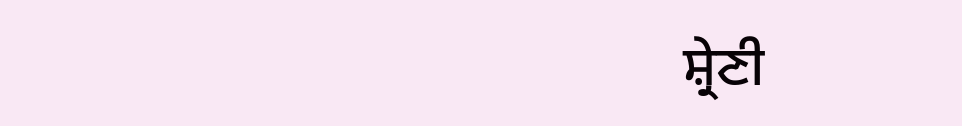ਸ਼੍ਰੇਣੀ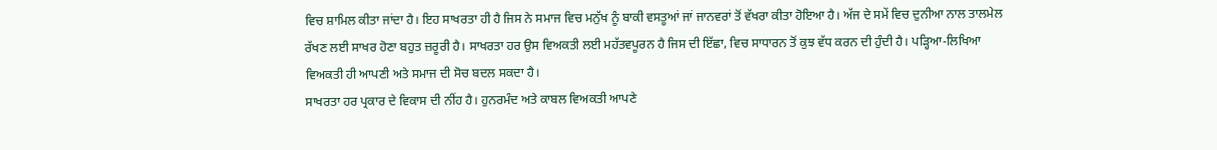ਵਿਚ ਸ਼ਾਮਿਲ ਕੀਤਾ ਜਾਂਦਾ ਹੈ। ਇਹ ਸਾਖਰਤਾ ਹੀ ਹੈ ਜਿਸ ਨੇ ਸਮਾਜ ਵਿਚ ਮਨੁੱਖ ਨੂੰ ਬਾਕੀ ਵਸਤੂਆਂ ਜਾਂ ਜਾਨਵਰਾਂ ਤੋਂ ਵੱਖਰਾ ਕੀਤਾ ਹੋਇਆ ਹੈ। ਅੱਜ ਦੇ ਸਮੇਂ ਵਿਚ ਦੁਨੀਆ ਨਾਲ ਤਾਲਮੇਲ ਰੱਖਣ ਲਈ ਸਾਖਰ ਹੋਣਾ ਬਹੁਤ ਜ਼ਰੂਰੀ ਹੈ। ਸਾਖਰਤਾ ਹਰ ਉਸ ਵਿਅਕਤੀ ਲਈ ਮਹੱਤਵਪੂਰਨ ਹੈ ਜਿਸ ਦੀ ਇੱਛਾ, ਵਿਚ ਸਾਧਾਰਨ ਤੋਂ ਕੁਝ ਵੱਧ ਕਰਨ ਦੀ ਹੁੰਦੀ ਹੈ। ਪੜ੍ਹਿਆ-ਲਿਖਿਆ ਵਿਅਕਤੀ ਹੀ ਆਪਣੀ ਅਤੇ ਸਮਾਜ ਦੀ ਸੋਚ ਬਦਲ ਸਕਦਾ ਹੈ।
ਸਾਖਰਤਾ ਹਰ ਪ੍ਰਕਾਰ ਦੇ ਵਿਕਾਸ ਦੀ ਨੀਂਹ ਹੈ। ਹੁਨਰਮੰਦ ਅਤੇ ਕਾਬਲ ਵਿਅਕਤੀ ਆਪਣੇ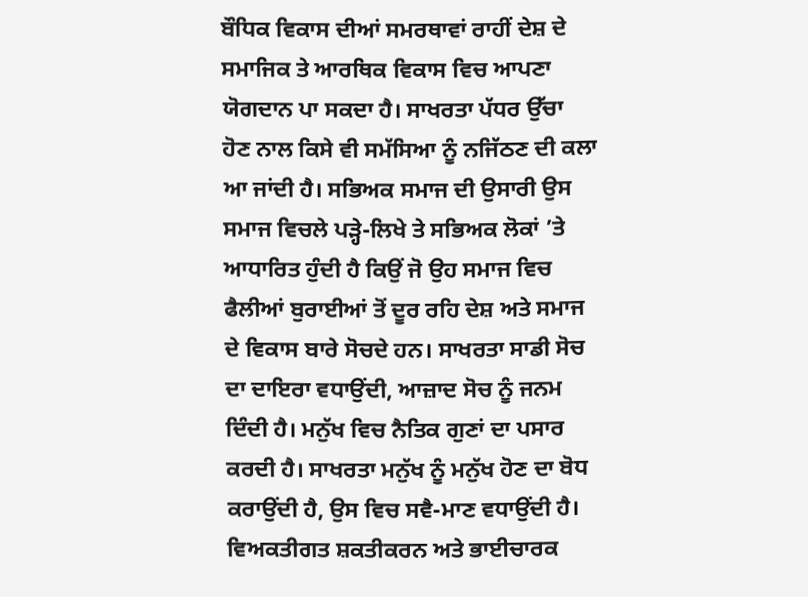ਬੌਧਿਕ ਵਿਕਾਸ ਦੀਆਂ ਸਮਰਥਾਵਾਂ ਰਾਹੀਂ ਦੇਸ਼ ਦੇ ਸਮਾਜਿਕ ਤੇ ਆਰਥਿਕ ਵਿਕਾਸ ਵਿਚ ਆਪਣਾ ਯੋਗਦਾਨ ਪਾ ਸਕਦਾ ਹੈ। ਸਾਖਰਤਾ ਪੱਧਰ ਉੱਚਾ ਹੋਣ ਨਾਲ ਕਿਸੇ ਵੀ ਸਮੱਸਿਆ ਨੂੰ ਨਜਿੱਠਣ ਦੀ ਕਲਾ ਆ ਜਾਂਦੀ ਹੈ। ਸਭਿਅਕ ਸਮਾਜ ਦੀ ਉਸਾਰੀ ਉਸ ਸਮਾਜ ਵਿਚਲੇ ਪੜ੍ਹੇ-ਲਿਖੇ ਤੇ ਸਭਿਅਕ ਲੋਕਾਂ ’ਤੇ ਆਧਾਰਿਤ ਹੁੰਦੀ ਹੈ ਕਿਉਂ ਜੋ ਉਹ ਸਮਾਜ ਵਿਚ ਫੈਲੀਆਂ ਬੁਰਾਈਆਂ ਤੋਂ ਦੂਰ ਰਹਿ ਦੇਸ਼ ਅਤੇ ਸਮਾਜ ਦੇ ਵਿਕਾਸ ਬਾਰੇ ਸੋਚਦੇ ਹਨ। ਸਾਖਰਤਾ ਸਾਡੀ ਸੋਚ ਦਾ ਦਾਇਰਾ ਵਧਾਉਂਦੀ, ਆਜ਼ਾਦ ਸੋਚ ਨੂੰ ਜਨਮ ਦਿੰਦੀ ਹੈ। ਮਨੁੱਖ ਵਿਚ ਨੈਤਿਕ ਗੁਣਾਂ ਦਾ ਪਸਾਰ ਕਰਦੀ ਹੈ। ਸਾਖਰਤਾ ਮਨੁੱਖ ਨੂੰ ਮਨੁੱਖ ਹੋਣ ਦਾ ਬੋਧ ਕਰਾਉਂਦੀ ਹੈ, ਉਸ ਵਿਚ ਸਵੈ-ਮਾਣ ਵਧਾਉਂਦੀ ਹੈ।
ਵਿਅਕਤੀਗਤ ਸ਼ਕਤੀਕਰਨ ਅਤੇ ਭਾਈਚਾਰਕ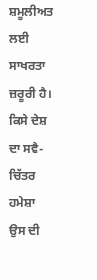ਸ਼ਮੂਲੀਅਤ ਲਈ ਸਾਖਰਤਾ ਜ਼ਰੂਰੀ ਹੈ। ਕਿਸੇ ਦੇਸ਼ ਦਾ ਸਵੈ-ਚਿੱਤਰ ਹਮੇਸ਼ਾ ਉਸ ਦੀ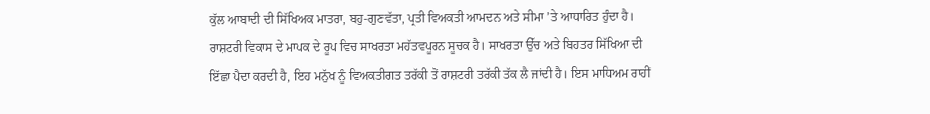ਕੁੱਲ ਆਬਾਦੀ ਦੀ ਸਿੱਖਿਅਕ ਮਾਤਰਾ, ਬਹੁ-ਗੁਣਵੱਤਾ, ਪ੍ਰਤੀ ਵਿਅਕਤੀ ਆਮਦਨ ਅਤੇ ਸੀਮਾ ’ਤੇ ਆਧਾਰਿਤ ਹੁੰਦਾ ਹੈ। ਰਾਸ਼ਟਰੀ ਵਿਕਾਸ ਦੇ ਮਾਪਕ ਦੇ ਰੂਪ ਵਿਚ ਸਾਖਰਤਾ ਮਹੱਤਵਪੂਰਨ ਸੂਚਕ ਹੈ। ਸਾਖਰਤਾ ਉੱਚ ਅਤੇ ਬਿਹਤਰ ਸਿੱਖਿਆ ਦੀ ਇੱਛਾ ਪੈਦਾ ਕਰਦੀ ਹੈ, ਇਹ ਮਨੁੱਖ ਨੂੰ ਵਿਅਕਤੀਗਤ ਤਰੱਕੀ ਤੋਂ ਰਾਸ਼ਟਰੀ ਤਰੱਕੀ ਤੱਕ ਲੈ ਜਾਂਦੀ ਹੈ। ਇਸ ਮਾਧਿਅਮ ਰਾਹੀਂ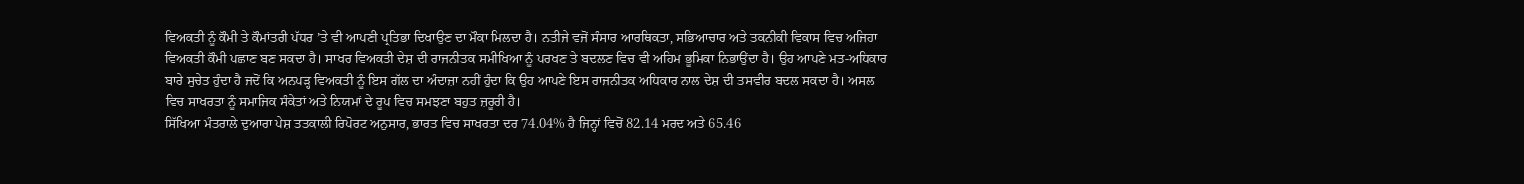ਵਿਅਕਤੀ ਨੂੰ ਕੌਮੀ ਤੇ ਕੌਮਾਂਤਰੀ ਪੱਧਰ ’ਤੇ ਵੀ ਆਪਣੀ ਪ੍ਰਤਿਭਾ ਦਿਖਾਉਣ ਦਾ ਮੌਕਾ ਮਿਲਦਾ ਹੈ। ਨਤੀਜੇ ਵਜੋਂ ਸੰਸਾਰ ਆਰਥਿਕਤਾ, ਸਭਿਆਚਾਰ ਅਤੇ ਤਕਨੀਕੀ ਵਿਕਾਸ ਵਿਚ ਅਜਿਹਾ ਵਿਅਕਤੀ ਕੌਮੀ ਪਛਾਣ ਬਣ ਸਕਦਾ ਹੈ। ਸਾਖਰ ਵਿਅਕਤੀ ਦੇਸ਼ ਦੀ ਰਾਜਨੀਤਕ ਸਮੀਖਿਆ ਨੂੰ ਪਰਖਣ ਤੇ ਬਦਲਣ ਵਿਚ ਵੀ ਅਹਿਮ ਭੂਮਿਕਾ ਨਿਭਾਉਂਦਾ ਹੈ। ਉਹ ਆਪਣੇ ਮਤ-ਅਧਿਕਾਰ ਬਾਰੇ ਸੁਚੇਤ ਹੁੰਦਾ ਹੈ ਜਦੋਂ ਕਿ ਅਨਪੜ੍ਹ ਵਿਅਕਤੀ ਨੂੰ ਇਸ ਗੱਲ ਦਾ ਅੰਦਾਜ਼ਾ ਨਹੀਂ ਹੁੰਦਾ ਕਿ ਉਹ ਆਪਣੇ ਇਸ ਰਾਜਨੀਤਕ ਅਧਿਕਾਰ ਨਾਲ ਦੇਸ਼ ਦੀ ਤਸਵੀਰ ਬਦਲ ਸਕਦਾ ਹੈ। ਅਸਲ ਵਿਚ ਸਾਖਰਤਾ ਨੂੰ ਸਮਾਜਿਕ ਸੰਕੇਤਾਂ ਅਤੇ ਨਿਯਮਾਂ ਦੇ ਰੂਪ ਵਿਚ ਸਮਝਣਾ ਬਹੁਤ ਜ਼ਰੂਰੀ ਹੈ।
ਸਿੱਖਿਆ ਮੰਤਰਾਲੇ ਦੁਆਰਾ ਪੇਸ਼ ਤਤਕਾਲੀ ਰਿਪੋਰਟ ਅਨੁਸਾਰ, ਭਾਰਤ ਵਿਚ ਸਾਖਰਤਾ ਦਰ 74.04% ਹੈ ਜਿਨ੍ਹਾਂ ਵਿਚੋਂ 82.14 ਮਰਦ ਅਤੇ 65.46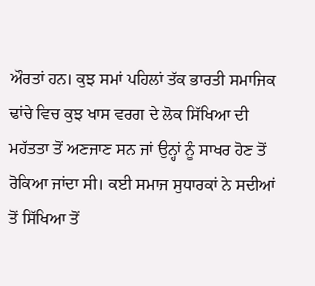ਔਰਤਾਂ ਹਨ। ਕੁਝ ਸਮਾਂ ਪਹਿਲਾਂ ਤੱਕ ਭਾਰਤੀ ਸਮਾਜਿਕ ਢਾਂਚੇ ਵਿਚ ਕੁਝ ਖਾਸ ਵਰਗ ਦੇ ਲੋਕ ਸਿੱਖਿਆ ਦੀ ਮਹੱਤਤਾ ਤੋਂ ਅਣਜਾਣ ਸਨ ਜਾਂ ਉਨ੍ਹਾਂ ਨੂੰ ਸਾਖਰ ਹੋਣ ਤੋਂ ਰੋਕਿਆ ਜਾਂਦਾ ਸੀ। ਕਈ ਸਮਾਜ ਸੁਧਾਰਕਾਂ ਨੇ ਸਦੀਆਂ ਤੋਂ ਸਿੱਖਿਆ ਤੋਂ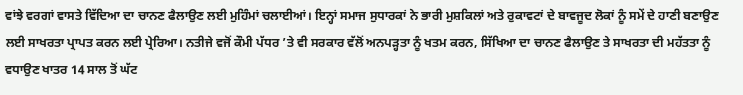ਵਾਂਝੇ ਵਰਗਾਂ ਵਾਸਤੇ ਵਿੱਦਿਆ ਦਾ ਚਾਨਣ ਫੈਲਾਉਣ ਲਈ ਮੁਹਿੰਮਾਂ ਚਲਾਈਆਂ। ਇਨ੍ਹਾਂ ਸਮਾਜ ਸੁਧਾਰਕਾਂ ਨੇ ਭਾਰੀ ਮੁਸ਼ਕਿਲਾਂ ਅਤੇ ਰੁਕਾਵਟਾਂ ਦੇ ਬਾਵਜੂਦ ਲੋਕਾਂ ਨੂੰ ਸਮੇਂ ਦੇ ਹਾਣੀ ਬਣਾਉਣ ਲਈ ਸਾਖਰਤਾ ਪ੍ਰਾਪਤ ਕਰਨ ਲਈ ਪ੍ਰੇਰਿਆ। ਨਤੀਜੇ ਵਜੋਂ ਕੌਮੀ ਪੱਧਰ ’ਤੇ ਵੀ ਸਰਕਾਰ ਵੱਲੋਂ ਅਨਪੜ੍ਹਤਾ ਨੂੰ ਖਤਮ ਕਰਨ, ਸਿੱਖਿਆ ਦਾ ਚਾਨਣ ਫੈਲਾਉਣ ਤੇ ਸਾਖਰਤਾ ਦੀ ਮਹੱਤਤਾ ਨੂੰ ਵਧਾਉਣ ਖਾਤਰ 14 ਸਾਲ ਤੋਂ ਘੱਟ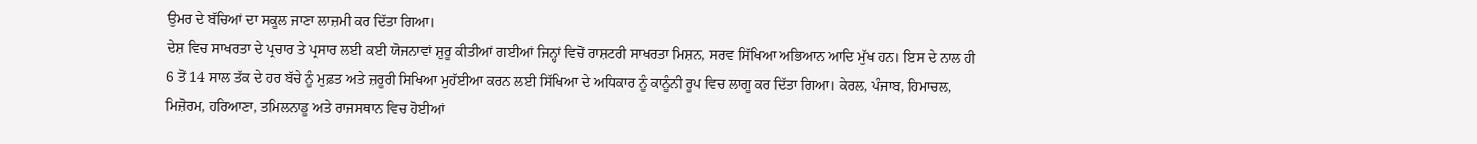ਉਮਰ ਦੇ ਬੱਚਿਆਂ ਦਾ ਸਕੂਲ ਜਾਣਾ ਲਾਜ਼ਮੀ ਕਰ ਦਿੱਤਾ ਗਿਆ।
ਦੇਸ਼ ਵਿਚ ਸਾਖਰਤਾ ਦੇ ਪ੍ਰਚਾਰ ਤੇ ਪ੍ਰਸਾਰ ਲਈ ਕਈ ਯੋਜਨਾਵਾਂ ਸ਼ੁਰੂ ਕੀਤੀਆਂ ਗਈਆਂ ਜਿਨ੍ਹਾਂ ਵਿਚੋਂ ਰਾਸ਼ਟਰੀ ਸਾਖਰਤਾ ਮਿਸ਼ਨ, ਸਰਵ ਸਿੱਖਿਆ ਅਭਿਆਨ ਆਦਿ ਮੁੱਖ ਹਨ। ਇਸ ਦੇ ਨਾਲ ਹੀ 6 ਤੋਂ 14 ਸਾਲ ਤੱਕ ਦੇ ਹਰ ਬੱਚੇ ਨੂੰ ਮੁਫ਼ਤ ਅਤੇ ਜ਼ਰੂਰੀ ਸਿਖਿਆ ਮੁਹੱਈਆ ਕਰਨ ਲਈ ਸਿੱਖਿਆ ਦੇ ਅਧਿਕਾਰ ਨੂੰ ਕਾਨੂੰਨੀ ਰੂਪ ਵਿਚ ਲਾਗੂ ਕਰ ਦਿੱਤਾ ਗਿਆ। ਕੇਰਲ, ਪੰਜਾਬ, ਹਿਮਾਚਲ, ਮਿਜ਼ੋਰਮ, ਹਰਿਆਣਾ, ਤਮਿਲਨਾਡੂ ਅਤੇ ਰਾਜਸਥਾਨ ਵਿਚ ਹੋਈਆਂ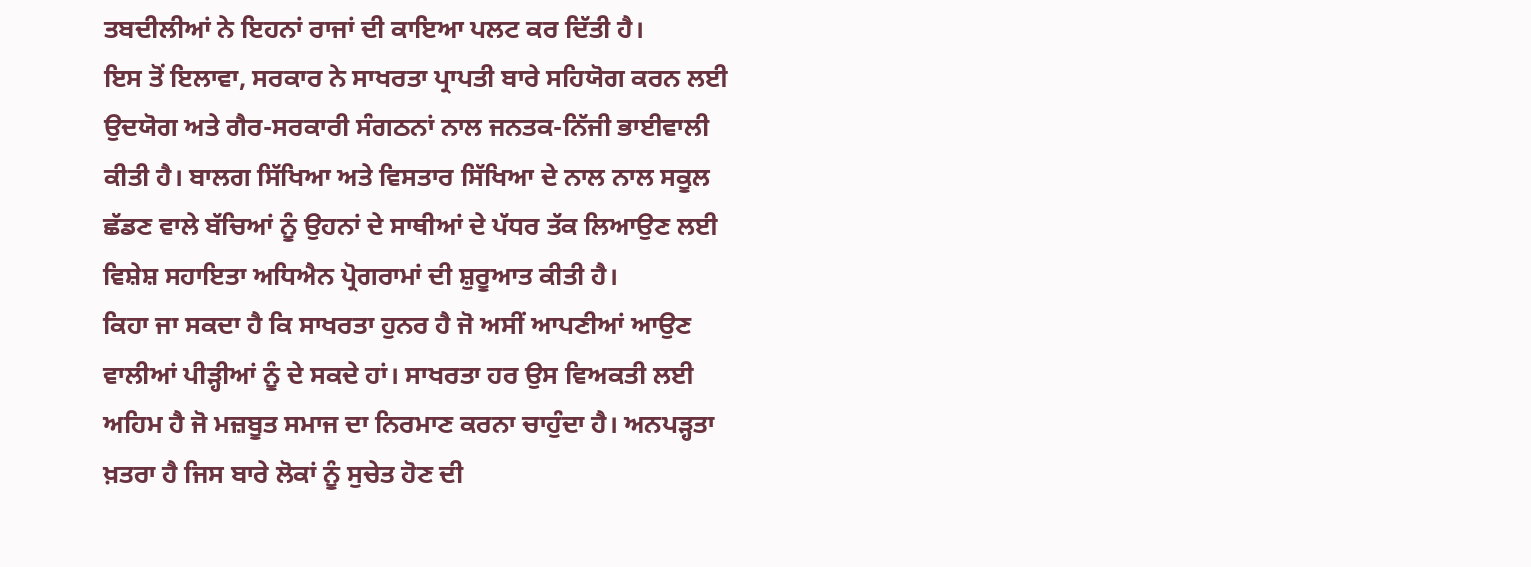ਤਬਦੀਲੀਆਂ ਨੇ ਇਹਨਾਂ ਰਾਜਾਂ ਦੀ ਕਾਇਆ ਪਲਟ ਕਰ ਦਿੱਤੀ ਹੈ।
ਇਸ ਤੋਂ ਇਲਾਵਾ, ਸਰਕਾਰ ਨੇ ਸਾਖਰਤਾ ਪ੍ਰਾਪਤੀ ਬਾਰੇ ਸਹਿਯੋਗ ਕਰਨ ਲਈ ਉਦਯੋਗ ਅਤੇ ਗੈਰ-ਸਰਕਾਰੀ ਸੰਗਠਨਾਂ ਨਾਲ ਜਨਤਕ-ਨਿੱਜੀ ਭਾਈਵਾਲੀ ਕੀਤੀ ਹੈ। ਬਾਲਗ ਸਿੱਖਿਆ ਅਤੇ ਵਿਸਤਾਰ ਸਿੱਖਿਆ ਦੇ ਨਾਲ ਨਾਲ ਸਕੂਲ ਛੱਡਣ ਵਾਲੇ ਬੱਚਿਆਂ ਨੂੰ ਉਹਨਾਂ ਦੇ ਸਾਥੀਆਂ ਦੇ ਪੱਧਰ ਤੱਕ ਲਿਆਉਣ ਲਈ ਵਿਸ਼ੇਸ਼ ਸਹਾਇਤਾ ਅਧਿਐਨ ਪ੍ਰੋਗਰਾਮਾਂ ਦੀ ਸ਼ੁਰੂਆਤ ਕੀਤੀ ਹੈ।
ਕਿਹਾ ਜਾ ਸਕਦਾ ਹੈ ਕਿ ਸਾਖਰਤਾ ਹੁਨਰ ਹੈ ਜੋ ਅਸੀਂ ਆਪਣੀਆਂ ਆਉਣ ਵਾਲੀਆਂ ਪੀੜ੍ਹੀਆਂ ਨੂੰ ਦੇ ਸਕਦੇ ਹਾਂ। ਸਾਖਰਤਾ ਹਰ ਉਸ ਵਿਅਕਤੀ ਲਈ ਅਹਿਮ ਹੈ ਜੋ ਮਜ਼ਬੂਤ ਸਮਾਜ ਦਾ ਨਿਰਮਾਣ ਕਰਨਾ ਚਾਹੁੰਦਾ ਹੈ। ਅਨਪੜ੍ਹਤਾ ਖ਼ਤਰਾ ਹੈ ਜਿਸ ਬਾਰੇ ਲੋਕਾਂ ਨੂੰ ਸੁਚੇਤ ਹੋਣ ਦੀ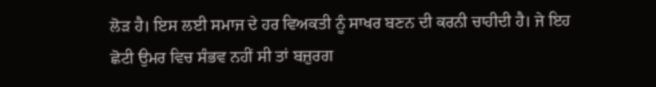ਲੋੜ ਹੈ। ਇਸ ਲਈ ਸਮਾਜ ਦੇ ਹਰ ਵਿਅਕਤੀ ਨੂੰ ਸਾਖਰ ਬਣਨ ਦੀ ਕਰਨੀ ਚਾਹੀਦੀ ਹੈ। ਜੇ ਇਹ ਛੋਟੀ ਉਮਰ ਵਿਚ ਸੰਭਵ ਨਹੀਂ ਸੀ ਤਾਂ ਬਜ਼ੁਰਗ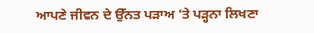ਆਪਣੇ ਜੀਵਨ ਦੇ ਉੱਨਤ ਪੜਾਅ ’ਤੇ ਪੜ੍ਹਨਾ ਲਿਖਣਾ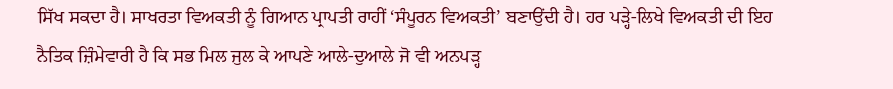ਸਿੱਖ ਸਕਦਾ ਹੈ। ਸਾਖਰਤਾ ਵਿਅਕਤੀ ਨੂੰ ਗਿਆਨ ਪ੍ਰਾਪਤੀ ਰਾਹੀਂ ‘ਸੰਪੂਰਨ ਵਿਅਕਤੀ’ ਬਣਾਉਂਦੀ ਹੈ। ਹਰ ਪੜ੍ਹੇ-ਲਿਖੇ ਵਿਅਕਤੀ ਦੀ ਇਹ ਨੈਤਿਕ ਜ਼ਿੰਮੇਵਾਰੀ ਹੈ ਕਿ ਸਭ ਮਿਲ ਜੁਲ ਕੇ ਆਪਣੇ ਆਲੇ-ਦੁਆਲੇ ਜੋ ਵੀ ਅਨਪੜ੍ਹ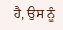ਹੈ, ਉਸ ਨੂੰ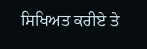ਸਿਖਿਅਤ ਕਰੀਏ ਤੇ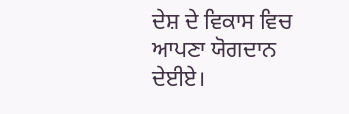ਦੇਸ਼ ਦੇ ਵਿਕਾਸ ਵਿਚ ਆਪਣਾ ਯੋਗਦਾਨ ਦੇਈਏ।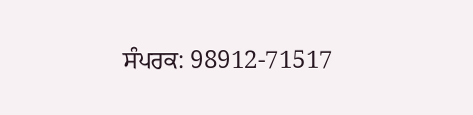ਸੰਪਰਕ: 98912-71517